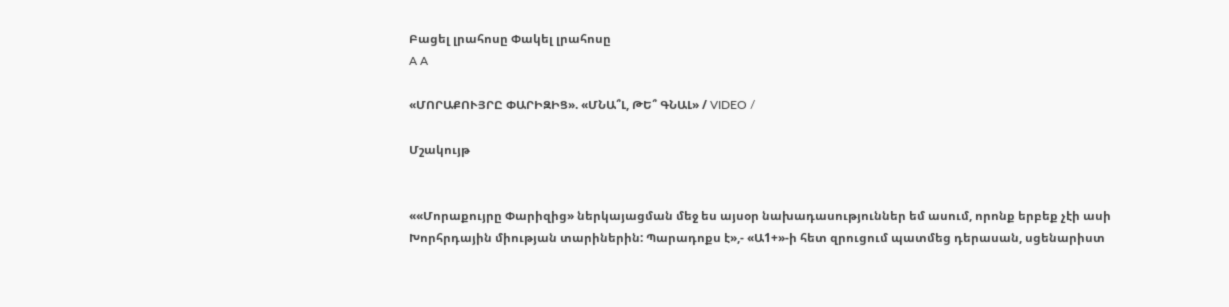Բացել լրահոսը Փակել լրահոսը
A A

«ՄՈՐԱՔՈՒՅՐԸ ՓԱՐԻԶԻՑ». «ՄՆԱ՞Լ, ԹԵ՞ ԳՆԱԼ» / VIDEO /

Մշակույթ


««Մորաքույրը Փարիզից» ներկայացման մեջ ես այսօր նախադասություններ եմ ասում, որոնք երբեք չէի ասի Խորհրդային միության տարիներին: Պարադոքս է»,- «Ա1+»-ի հետ զրուցում պատմեց դերասան, սցենարիստ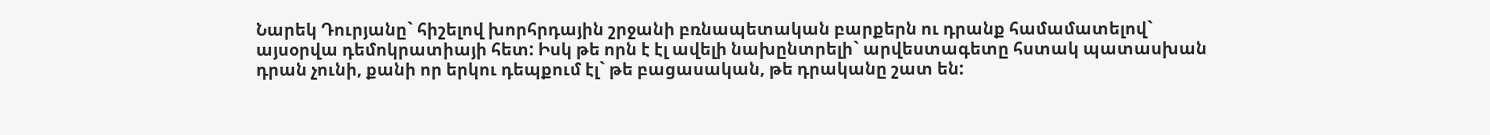Նարեկ Դուրյանը` հիշելով խորհրդային շրջանի բռնապետական բարքերն ու դրանք համամատելով` այսօրվա դեմոկրատիայի հետ: Իսկ թե որն է էլ ավելի նախընտրելի` արվեստագետը հստակ պատասխան դրան չունի, քանի որ երկու դեպքում էլ` թե բացասական, թե դրականը շատ են: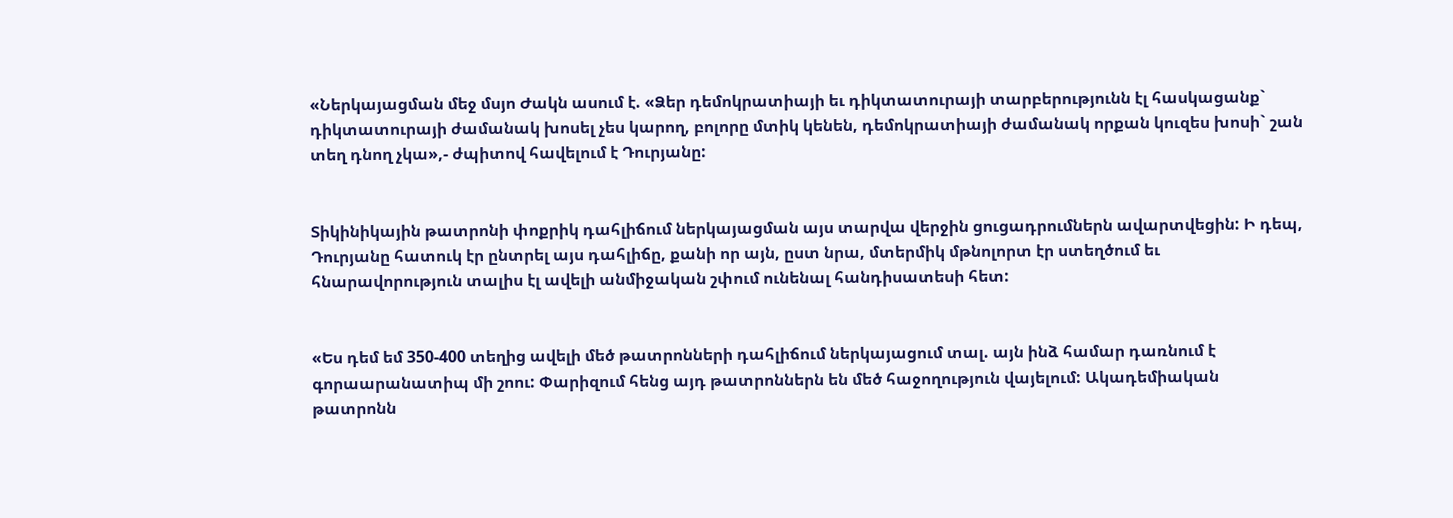«Ներկայացման մեջ մսյո Ժակն ասում է. «Ձեր դեմոկրատիայի եւ դիկտատուրայի տարբերությունն էլ հասկացանք` դիկտատուրայի ժամանակ խոսել չես կարող, բոլորը մտիկ կենեն, դեմոկրատիայի ժամանակ որքան կուզես խոսի` շան տեղ դնող չկա»,- ժպիտով հավելում է Դուրյանը:


Տիկինիկային թատրոնի փոքրիկ դահլիճում ներկայացման այս տարվա վերջին ցուցադրումներն ավարտվեցին: Ի դեպ, Դուրյանը հատուկ էր ընտրել այս դահլիճը, քանի որ այն, ըստ նրա, մտերմիկ մթնոլորտ էր ստեղծում եւ հնարավորություն տալիս էլ ավելի անմիջական շփում ունենալ հանդիսատեսի հետ:


«Ես դեմ եմ 350-400 տեղից ավելի մեծ թատրոնների դահլիճում ներկայացում տալ. այն ինձ համար դառնում է գորաարանատիպ մի շոու: Փարիզում հենց այդ թատրոններն են մեծ հաջողություն վայելում: Ակադեմիական թատրոնն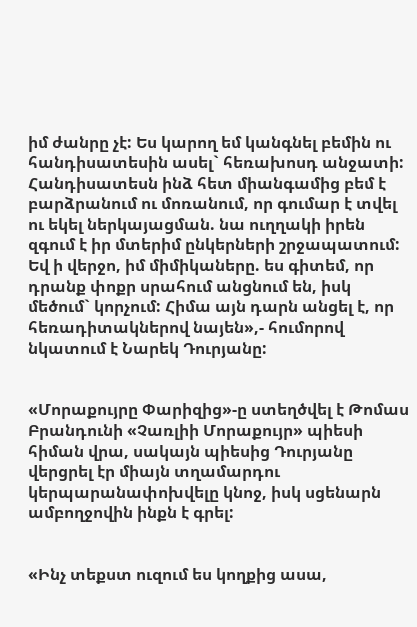իմ ժանրը չէ: Ես կարող եմ կանգնել բեմին ու հանդիսատեսին ասել` հեռախոսդ անջատի: Հանդիսատեսն ինձ հետ միանգամից բեմ է բարձրանում ու մոռանում, որ գումար է տվել ու եկել ներկայացման. նա ուղղակի իրեն զգում է իր մտերիմ ընկերների շրջապատում: Եվ ի վերջո, իմ միմիկաները. ես գիտեմ, որ դրանք փոքր սրահում անցնում են, իսկ մեծում` կորչում: Հիմա այն դարն անցել է, որ հեռադիտակներով նայեն»,- հումորով նկատում է Նարեկ Դուրյանը:


«Մորաքույրը Փարիզից»-ը ստեղծվել է Թոմաս Բրանդունի «Չառլիի Մորաքույր» պիեսի հիման վրա, սակայն պիեսից Դուրյանը վերցրել էր միայն տղամարդու կերպարանափոխվելը կնոջ, իսկ սցենարն ամբողջովին ինքն է գրել:


«Ինչ տեքստ ուզում ես կողքից ասա,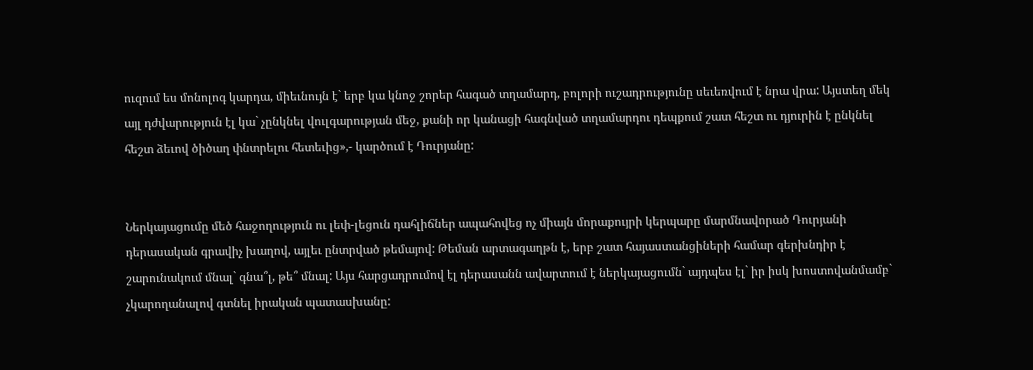ուզում ես մոնոլոգ կարդա, միեւնույն է` երբ կա կնոջ շորեր հագած տղամարդ, բոլորի ուշադրությունը սեւեռվում է նրա վրա: Այստեղ մեկ այլ դժվարություն էլ կա` չընկնել վուլգարության մեջ, քանի որ կանացի հագնված տղամարդու դեպքում շատ հեշտ ու դյուրին է ընկնել հեշտ ձեւով ծիծաղ փնտրելու հետեւից»,- կարծում է Դուրյանը:


Ներկայացումը մեծ հաջողություն ու լեփ-լեցուն դահլիճներ ապահովեց ոչ միայն մորաքույրի կերպարը մարմնավորած Դուրյանի դերասական գրավիչ խաղով, այլեւ ընտրված թեմայով: Թեման արտագաղթն է, երբ շատ հայաստանցիների համար գերխնդիր է շարունակում մնալ` գնա՞լ, թե՞ մնալ: Այս հարցադրումով էլ դերասանն ավարտում է ներկայացումն` այդպես էլ` իր իսկ խոստովանմամբ` չկարողանալով գտնել իրական պատասխանը: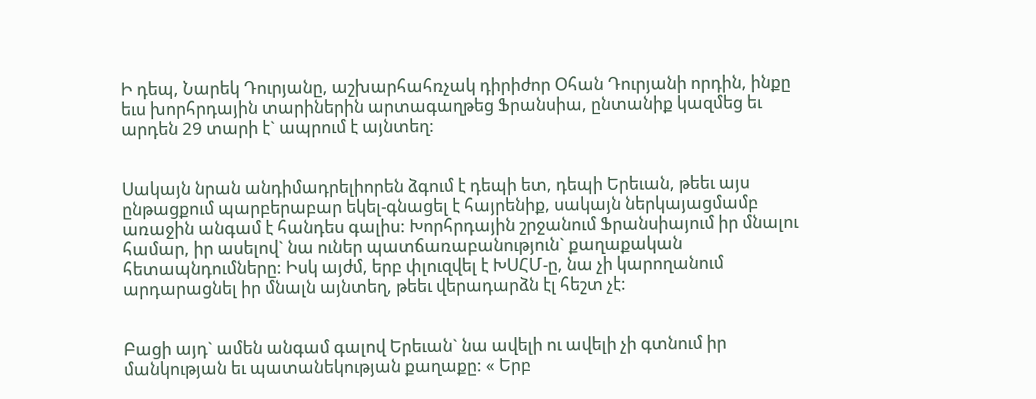Ի դեպ, Նարեկ Դուրյանը, աշխարհահռչակ դիրիժոր Օհան Դուրյանի որդին, ինքը եւս խորհրդային տարիներին արտագաղթեց Ֆրանսիա, ընտանիք կազմեց եւ արդեն 29 տարի է` ապրում է այնտեղ:


Սակայն նրան անդիմադրելիորեն ձգում է դեպի ետ, դեպի Երեւան, թեեւ այս ընթացքում պարբերաբար եկել-գնացել է հայրենիք, սակայն ներկայացմամբ առաջին անգամ է հանդես գալիս: Խորհրդային շրջանում Ֆրանսիայում իր մնալու համար, իր ասելով` նա ուներ պատճառաբանություն` քաղաքական հետապնդումները: Իսկ այժմ, երբ փլուզվել է ԽՍՀՄ-ը, նա չի կարողանում արդարացնել իր մնալն այնտեղ, թեեւ վերադարձն էլ հեշտ չէ:


Բացի այդ` ամեն անգամ գալով Երեւան` նա ավելի ու ավելի չի գտնում իր մանկության եւ պատանեկության քաղաքը: « Երբ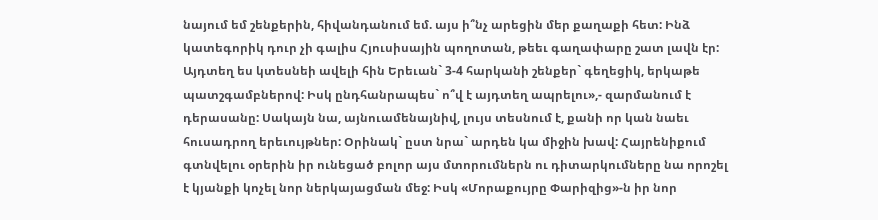նայում եմ շենքերին, հիվանդանում եմ. այս ի՞նչ արեցին մեր քաղաքի հետ: Ինձ կատեգորիկ դուր չի գալիս Հյուսիսային պողոտան, թեեւ գաղափարը շատ լավն էր: Այդտեղ ես կտեսնեի ավելի հին Երեւան` 3-4 հարկանի շենքեր` գեղեցիկ, երկաթե պատշգամբներով: Իսկ ընդհանրապես` ո՞վ է այդտեղ ապրելու»,- զարմանում է դերասանը: Սակայն նա, այնուամենայնիվ, լույս տեսնում է, քանի որ կան նաեւ հուսադրող երեւույթներ: Օրինակ` ըստ նրա` արդեն կա միջին խավ: Հայրենիքում գտնվելու օրերին իր ունեցած բոլոր այս մտորումներն ու դիտարկումները նա որոշել է կյանքի կոչել նոր ներկայացման մեջ: Իսկ «Մորաքույրը Փարիզից»-ն իր նոր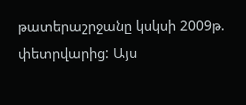թատերաշրջանը կսկսի 2009թ. փետրվարից: Այս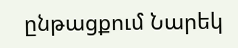ընթացքում Նարեկ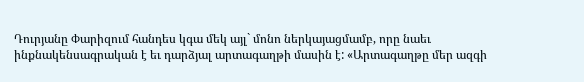Դուրյանը Փարիզում հանդես կգա մեկ այլ` մոնո ներկայացմամբ, որը նաեւ ինքնակենսագրական է եւ դարձյալ արտագաղթի մասին է: «Արտագաղթը մեր ազգի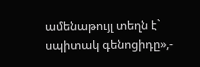ամենաթույլ տեղն է` սպիտակ գենոցիդը»,-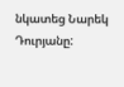նկատեց Նարեկ Դուրյանը: